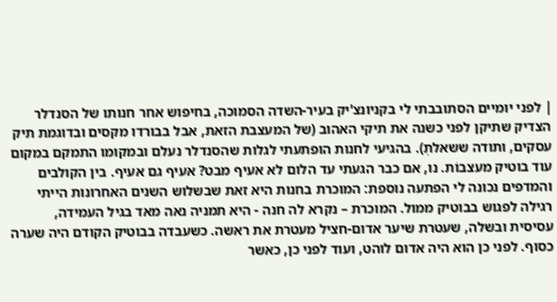| לפני יומיים הסתובבתי לי בקניונצ'יק בעיר-השדה הסמוכה, בחיפוש אחר חנותו של הסנדלר הצדיק שתיקן לפני כשנה את תיקי האהוב (של המעצבת הזאת, אבל בבורדו מקסים ובדוגמת תיק עסקים, ותודה ששאלתְ). בהגיעי לחנות הופתעתי לגלות שהסנדלר נעלם ובמקומו התמקם במקום עוד בוטיק מעצבוֹת. נו, אם כבר הגעתי עד הלום לא אעיף מבט? אעיף גם אעיף. בין הקולבים והמדפים נכונה לי הפתעה נוספת: המוכרת בחנות היא זאת שבשלוש השנים האחרונות הייתי רגילה לפגוש בבוטיק ממול. המוכרת – נקרא לה חנה - היא תמניה נאה מאד בגיל העמידה, עסיסית ובשלה, שעטרת שיער אדום-חציל מעטרת את ראשה. כשעבדה בבוטיק הקודם היה שערה כסוף. לפני כן הוא היה אדום לוהט, ועוד לפני כן, כאשר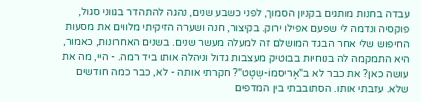עבדה בחנות מותגים בקניון הסמוך, לפני כשבע שנים, נהגה להתהדר בגווני סגול, פוקסיה ונדמה לי שפעם אפילו ירוק. בקיצור, חנה ושערה הזיקיתי מלווים את מסעות החיפוש שלי אחר הבגד המושלם זה למעלה מעשר שנים. בשנים האחרונות, כאמור, היא התמקמה לה בנוחיות בבוטיק מעצבות גדול וניהלה אותו ביד רמה. - היי, מה את עושה כאן? את כבר לא ב"אָריסמוֹ-שְטָט"? חקרתי אותה - לא, כבר כמה חודשים שלא. עזבתי אותו. הסתובבתי בין המדפים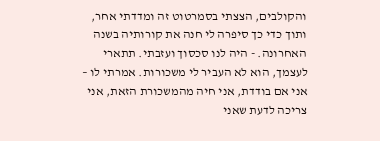והקולבים, הצצתי בסמרטוט זה ומדדתי אחר, ותוך כדי כך סיפרה לי חנה את קורותיה בשנה האחרונה. - היה לנו סכסוך ועזבתי. תתארי לעצמך, הוא לא העביר לי משכורות. אמרתי לו – אני אם בודדת, אני חיה מהמשכורת הזאת, אני צריכה לדעת שאני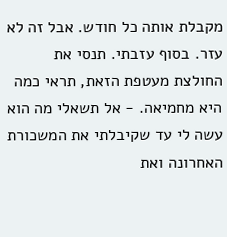מקבלת אותה כל חודש. אבל זה לא עזר. בסוף עזבתי. תנסי את החולצת מעטפת הזאת, תראי כמה היא מחמיאה. - אל תשאלי מה הוא עשה לי עד שקיבלתי את המשכורת האחרונה ואת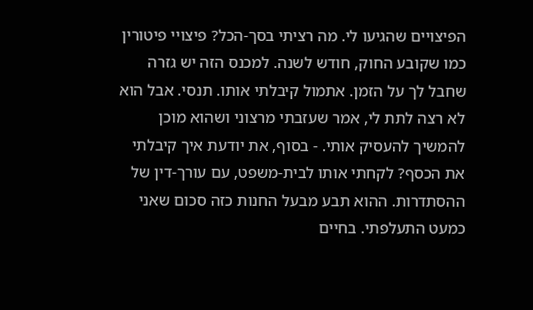הפיצויים שהגיעו לי. מה רציתי בסך-הכל? פיצויי פיטורין כמו שקובע החוק, חודש לשנה. למכנס הזה יש גזרה שחבל לך על הזמן. אתמול קיבלתי אותו. תנסי. אבל הוא לא רצה לתת לי, אמר שעזבתי מרצוני ושהוא מוכן להמשיך להעסיק אותי. - בסוף, את יודעת איך קיבלתי את הכסף? לקחתי אותו לבית-משפט, עם עורך-דין של ההסתדרות. ההוא תבע מבעל החנות כזה סכום שאני כמעט התעלפתי. בחיים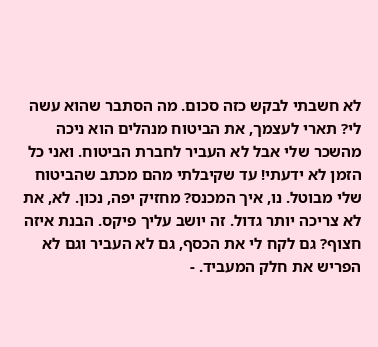לא חשבתי לבקש כזה סכום. מה הסתבר שהוא עשה לי? תארי לעצמך, את הביטוח מנהלים הוא ניכה מהשכר שלי אבל לא העביר לחברת הביטוח. ואני כל הזמן לא ידעתי! עד שקיבלתי מהם מכתב שהביטוח שלי מבוטל. נו, איך המכנס? מחזיק יפה, נכון. לא, את לא צריכה יותר גדול. זה יושב עליך פיקס. הבנת איזה חצוף? גם לקח לי את הכסף, גם לא העביר וגם לא הפריש את חלק המעביד. -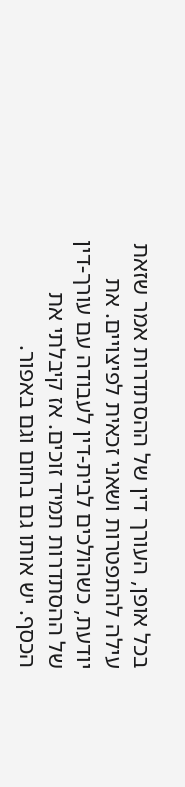בכל אופן, העורך דין של ההסתדרות אמר שזאת עילה להתפטרות ושאני זכאית לפיצויים. את יודעת, כשהולכים לבית-דין לעבודה עם עורך-דין של ההסתדרות תמיד זוכים. אז קיבלתי את הכסף. יש אותו גם בחום וגם באפור.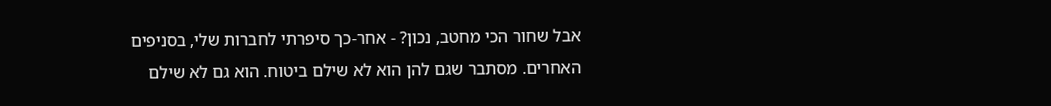אבל שחור הכי מחטב, נכון? - אחר-כך סיפרתי לחברות שלי, בסניפים האחרים. מסתבר שגם להן הוא לא שילם ביטוח. הוא גם לא שילם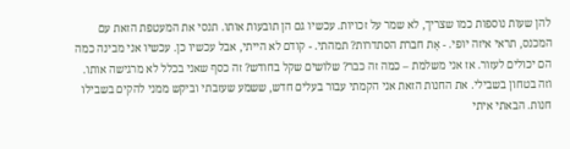להן שעות נוספות כמו שצריך, לא שמר על זכויות. עכשיו גם הן תובעות אותו. תנסי את המעטפת הזאת עם המכנס, תראי איזה יופי. - אָת חברת הסתדרות? תמהתי. - קודם לא הייתי, אבל עכשיו כן. עכשיו אני מבינה כמה הם יכולים לעזור. אז אני משלמת – כמה זה כבר? שלושים שקל בחודש? זה כסף שאני בכלל לא מרגישה אותו. וזה בטחון בשבילי. את החנות הזאת אני הקמתי עבור בעלים חדש, ששמע שעזבתי וביקש ממני להקים בשבילו חנות. הבאתי איתי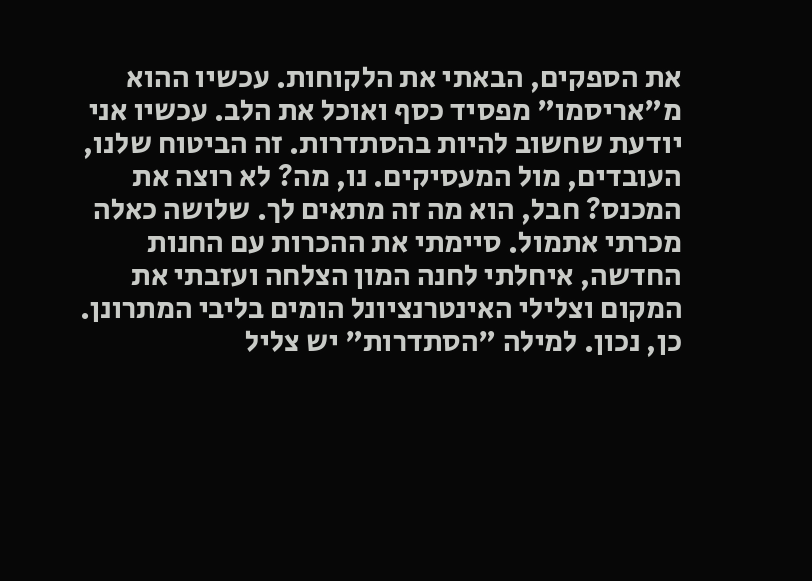את הספקים, הבאתי את הלקוחות. עכשיו ההוא מ"אריסמו" מפסיד כסף ואוכל את הלב. עכשיו אני יודעת שחשוב להיות בהסתדרות. זה הביטוח שלנו, העובדים, מול המעסיקים. נו, מה? לא רוצה את המכנס? חבל, הוא מה זה מתאים לך. שלושה כאלה מכרתי אתמול. סיימתי את ההכרות עם החנות החדשה, איחלתי לחנה המון הצלחה ועזבתי את המקום וצלילי האינטרנציונל הומים בליבי המתרונן. כן, נכון. למילה "הסתדרות" יש צליל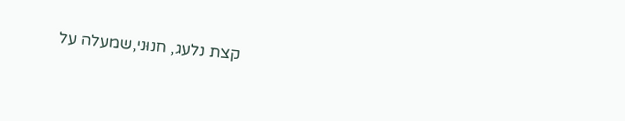קצת נלעג, חנוּני,שמעלה על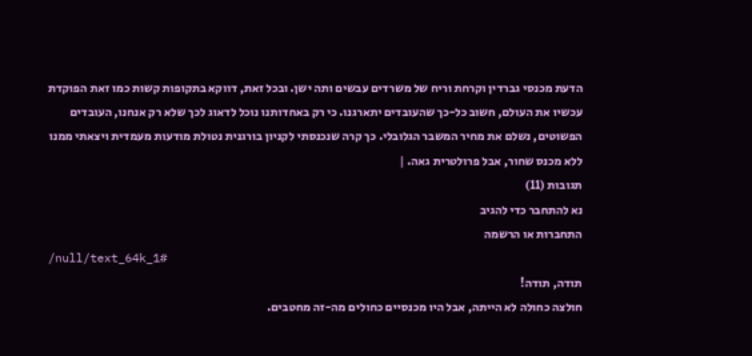הדעת מכנסי גברדין וקרחת וריח של משרדים עבשים ותה ישן. ובכל זאת, דווקא בתקופות קשות כמו זאת הפוקדת עכשיו את העולם, חשוב כל-כך שהעובדים יתארגנו. כי רק באחדותנו נוכל לדאוג לכך שלא רק אנחנו, העובדים הפשוטים, נשלם את מחיר המשבר הגלובלי. כך קרה שנכנסתי לקניון בורגנית נטולת מודעות מעמדית ויצאתי ממנו ללא מכנס שחור, אבל פרולטרית גאה. |
תגובות (11)
נא להתחבר כדי להגיב
התחברות או הרשמה
/null/text_64k_1#
תודה, תודה!
חולצה כחולה לא הייתה, אבל היו מכנסיים כחולים מה-זה מחטבים.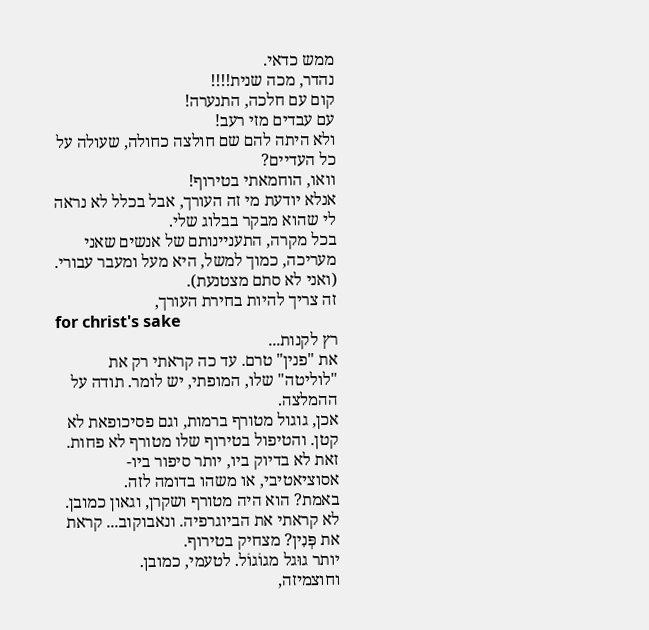ממש כדאי.
נהדר, מכה שנית!!!!
קום עם חלכה, התנערה!
עם עבדים מזי רעב!
ולא היתה להם שם חולצה כחולה, שעולה על כל העדיים?
וואו, הוחמאתי בטירוף!
אנלא יודעת מי זה העורך, אבל בכלל לא נראה לי שהוא מבקר בבלוג שלי.
בכל מקרה, התעניינותם של אנשים שאני מעריכה, כמוך למשל, היא מעל ומעבר עבורי.
(ואני לא סתם מצטנעת).
זה צריך להיות בחירת העורך,
for christ's sake
רץ לקנות...
את "פנין" טרם. עד כה קראתי רק את "לוליטה" שלו, המופתי, יש לומר. תודה על ההמלצה.
אכן, גוגול מטורף ברמות, וגם פסיכופאת לא קטן. והטיפול בטירוף שלו מטורף לא פחות.
זאת לא בדיוק ביו, יותר סיפור ביו-אסוציאטיבי, או משהו בדומה לזה.
באמת? הוא היה מטורף ושקרן, וגאון כמובן. לא קראתי את הביוגרפיה. ונאבוקוב... קראת את פְּנִין? מצחיק בטירוף.
יותר גוּגל מגוֹגוֹל. לטעמי, כמובן.
וחוצמיזה,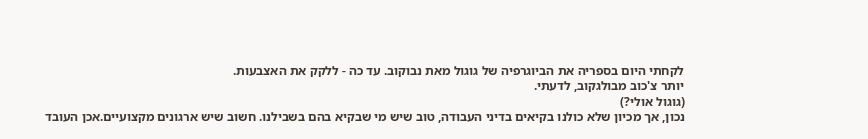לקחתי היום בספריה את הביוגרפיה של גוגול מאת נבוקוב. עד כה - ללקק את האצבעות.
יותר צ'כוב מבולגקוב, לדעתי.
(גוגול אולי?)
נכון, אך מכיון שלא כולנו בקיאים בדיני העבודה, טוב שיש מי שבקיא בהם בשבילנו. חשוב שיש ארגונים מקצועיים.אכן העובד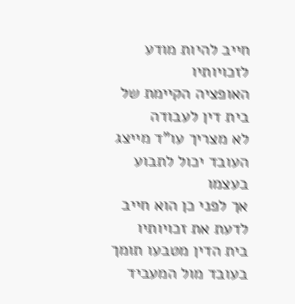חייב להיות מודע לזכויותיו
האופציה הקיימת של בית דין לעבודה
לא מצריך עו"ד מייצג העובד יכול לתבוע בעצמו
אך לפני כן הוא חייב לדעת את זכויותיו
בית הדין מטבעו תומך בעובד מול המעביד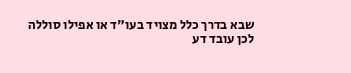שבא בדרך כלל מצויד בעו"ד או אפילו סוללה
לכן עובד דע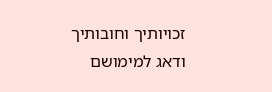זכויותיך וחובותיך
ודאג למימושם